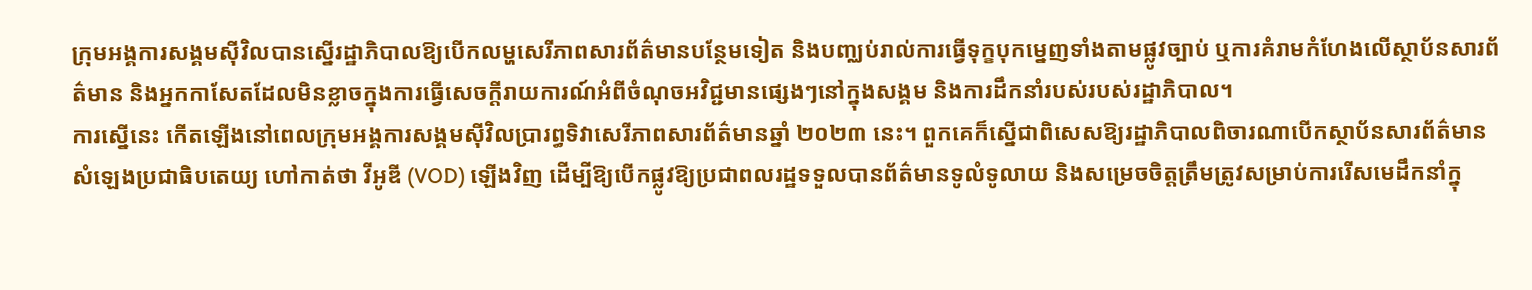ក្រុមអង្គការសង្គមស៊ីវិលបានស្នើរដ្ឋាភិបាលឱ្យបើកលម្ហសេរីភាពសារព័ត៌មានបន្ថែមទៀត និងបញ្ឈប់រាល់ការធ្វើទុក្ខបុកម្នេញទាំងតាមផ្លូវច្បាប់ ឬការគំរាមកំហែងលើស្ថាប័នសារព័ត៌មាន និងអ្នកកាសែតដែលមិនខ្លាចក្នុងការធ្វើសេចក្តីរាយការណ៍អំពីចំណុចអវិជ្ជមានផ្សេងៗនៅក្នុងសង្គម និងការដឹកនាំរបស់របស់រដ្ឋាភិបាល។
ការស្នើនេះ កើតឡើងនៅពេលក្រុមអង្គការសង្គមស៊ីវិលប្រារព្ធទិវាសេរីភាពសារព័ត៌មានឆ្នាំ ២០២៣ នេះ។ ពួកគេក៏ស្នើជាពិសេសឱ្យរដ្ឋាភិបាលពិចារណាបើកស្ថាប័នសារព័ត៌មានសំឡេងប្រជាធិបតេយ្យ ហៅកាត់ថា វីអូឌី (VOD) ឡើងវិញ ដើម្បីឱ្យបើកផ្លូវឱ្យប្រជាពលរដ្ឋទទួលបានព័ត៌មានទូលំទូលាយ និងសម្រេចចិត្តត្រឹមត្រូវសម្រាប់ការរើសមេដឹកនាំក្នុ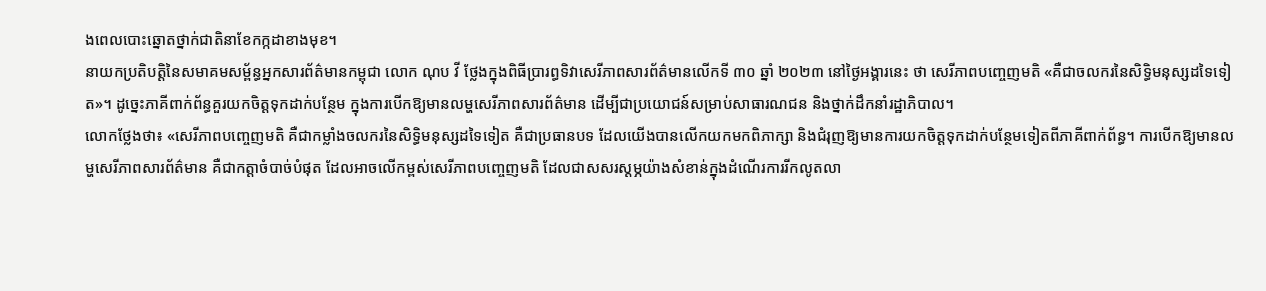ងពេលបោះឆ្នោតថ្នាក់ជាតិនាខែកក្កដាខាងមុខ។
នាយកប្រតិបត្តិនៃសមាគមសម្ព័ន្ធអ្នកសារព័ត៌មានកម្ពុជា លោក ណុប វី ថ្លែងក្នុងពិធីប្រារព្ធទិវាសេរីភាពសារព័ត៌មានលើកទី ៣០ ឆ្នាំ ២០២៣ នៅថ្ងៃអង្គារនេះ ថា សេរីភាពបញ្ចេញមតិ «គឺជាចលករនៃសិទ្ធិមនុស្សដទៃទៀត»។ ដូច្នេះភាគីពាក់ព័ន្ធគួរយកចិត្តទុកដាក់បន្ថែម ក្នុងការបើកឱ្យមានលម្ហសេរីភាពសារព័ត៌មាន ដើម្បីជាប្រយោជន៍សម្រាប់សាធារណជន និងថ្នាក់ដឹកនាំរដ្ឋាភិបាល។
លោកថ្លែងថា៖ «សេរីភាពបញ្ចេញមតិ គឺជាកម្លាំងចលករនៃសិទ្ធិមនុស្សដទៃទៀត គឺជាប្រធានបទ ដែលយើងបានលើកយកមកពិភាក្សា និងជំរុញឱ្យមានការយកចិត្តទុកដាក់បន្ថែមទៀតពីភាគីពាក់ព័ន្ធ។ ការបើកឱ្យមានលម្ហសេរីភាពសារព័ត៌មាន គឺជាកត្តាចំបាច់បំផុត ដែលអាចលើកម្ពស់សេរីភាពបញ្ចេញមតិ ដែលជាសសរស្តម្ភយ៉ាងសំខាន់ក្នុងដំណើរការរីកលូតលា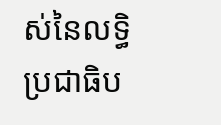ស់នៃលទ្ធិប្រជាធិប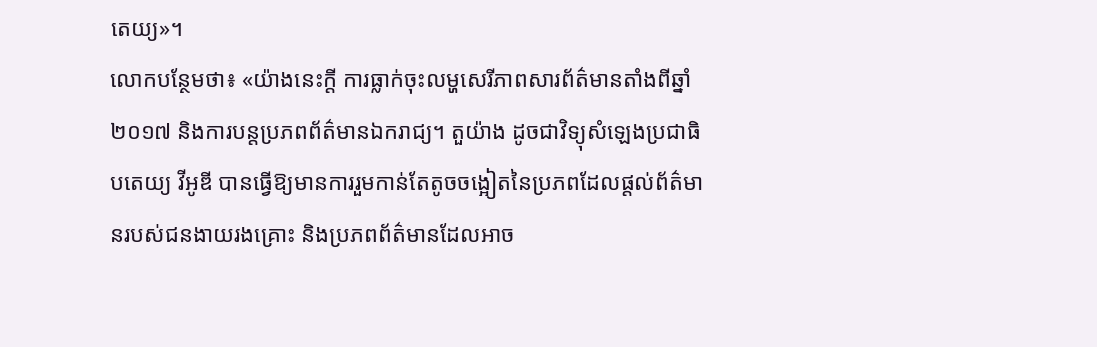តេយ្យ»។
លោកបន្ថែមថា៖ «យ៉ាងនេះក្តី ការធ្លាក់ចុះលម្ហសេរីភាពសារព័ត៌មានតាំងពីឆ្នាំ ២០១៧ និងការបន្តប្រភពព័ត៌មានឯករាជ្យ។ តួយ៉ាង ដូចជាវិទ្យុសំឡេងប្រជាធិបតេយ្យ វីអូឌី បានធ្វើឱ្យមានការរួមកាន់តែតូចចង្អៀតនៃប្រភពដែលផ្តល់ព័ត៌មានរបស់ជនងាយរងគ្រោះ និងប្រភពព័ត៌មានដែលអាច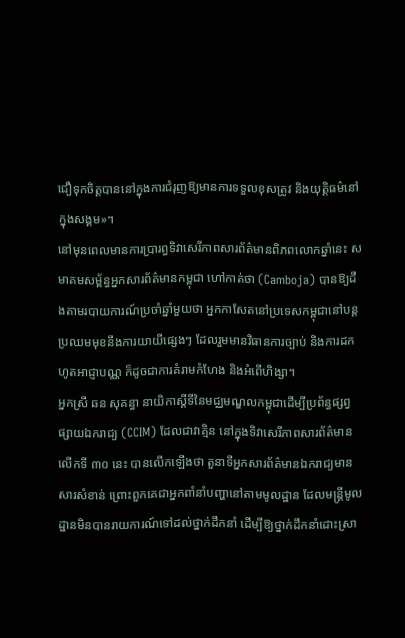ជឿទុកចិត្តបាននៅក្នុងការជំរុញឱ្យមានការទទួលខុសត្រូវ និងយុត្តិធម៌នៅក្នុងសង្គម»។
នៅមុនពេលមានការប្រារព្ធទិវាសេរីភាពសារព័ត៌មានពិភពលោកឆ្នាំនេះ សមាគមសម្ព័ន្ធអ្នកសារព័ត៌មានកម្ពុជា ហៅកាត់ថា (Camboja) បានឱ្យដឹងតាមរបាយការណ៍ប្រចាំឆ្នាំមួយថា អ្នកកាសែតនៅប្រទេសកម្ពុជានៅបន្តប្រឈមមុខនឹងការយាយីផ្សេងៗ ដែលរួមមានវិធានការច្បាប់ និងការដកហូតអាជ្ញាបណ្ណ ក៏ដូចជាការគំរាមកំហែង និងអំពើហិង្សា។
អ្នកស្រី ឆន សុគន្ធា នាយិកាស្តីទីនៃមជ្ឈមណ្ឌលកម្ពុជាដើម្បីប្រព័ន្ធផ្សព្វផ្សាយឯករាជ្យ (CCIM) ដែលជាវាគ្មិន នៅក្នុងទិវាសេរីភាពសារព័ត៌មានលើកទី ៣០ នេះ បានលើកឡើងថា តួនាទីអ្នកសារព័ត៌មានឯករាជ្យមានសារសំខាន់ ព្រោះពួកគេជាអ្នកពាំនាំបញ្ហានៅតាមមូលដ្ឋាន ដែលមន្ត្រីមូលដ្ឋានមិនបានរាយការណ៍ទៅដល់ថ្នាក់ដឹកនាំ ដើម្បីឱ្យថ្នាក់ដឹកនាំដោះស្រា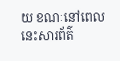យ ខណៈនៅពេលនេះសារព័ត៌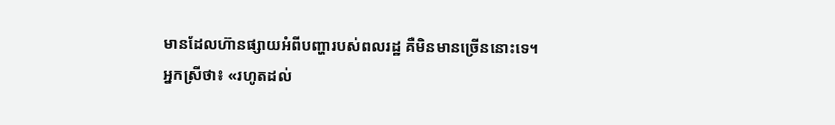មានដែលហ៊ានផ្សាយអំពីបញ្ហារបស់ពលរដ្ឋ គឺមិនមានច្រើននោះទេ។
អ្នកស្រីថា៖ «រហូតដល់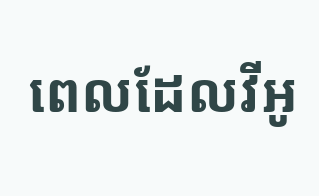ពេលដែលវីអូ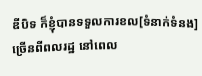ឌីបិទ ក៏ខ្ញុំបានទទួលការខល[ទំនាក់ទំនង]ច្រើនពីពលរដ្ឋ នៅពេល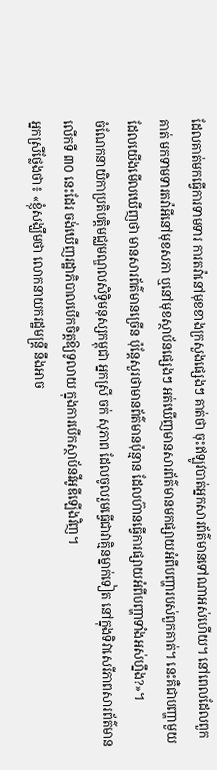ដែលគាត់មកធ្វើការទាមទារ ការតវ៉ានៅមុខខាងក្រសួងផ្សេងៗ គាត់ថា ចុះឥឡូវបាត់អ្នកសារព័ត៌មានទៅណាអស់ហើយ។ នៅពេលដែលពួកគាត់ មកទាមទារតវ៉ាអីនៅមុខសភា ឬនៅមុខស្ថាប័នផ្សេងៗ អត់ឃើញមានសារព័ត៌មានមកផ្សាយអំពីបញ្ហារបស់ពួកគាត់។ នេះគឺជាបញ្ហាមួយ ដែលយើងមើលឃើញថា មានសារព័ត៌មានច្រើន ប៉ុន្តែសួរថាមានព័ត៌មានប៉ុន្មាន ដែលហ៊ានធ្វើការផ្សាយអំពីបញ្ហាទាំងអស់ហ្នឹង?»។
ចំណែកនាយិកាប្រតិបត្តិមជ្ឈមណ្ឌលសិទ្ធិមនុស្សកម្ពុជា អ្នកស្រី ចក់ សុភាព ដែលចូលរួមធ្វើជាវាគ្មិនម្នាក់ទៀត នៅក្នុងទិវាសេរីភាពសារព័ត៌មានលើកទី ៣០ នេះដែរ ចង់ឃើញរដ្ឋាភិបាលបើកចិត្តឱ្យទូលាយ ក្នុងការបើកស្ថាប័នវីអូឌីឡើងវិញ។
អ្នកស្រីថ្លែងថា៖ «ខ្ញុំសង្ឃឹមថា លោកនាយករដ្ឋមន្ត្រី នឹងអាច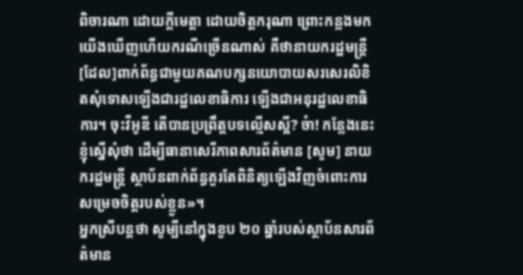ពិចារណា ដោយក្តីមេត្តា ដោយចិត្តករុណា ព្រោះកន្លងមកយើងឃើញហើយករណីច្រើនណាស់ គឺថានាយករដ្ឋមន្ត្រី [ដែល]ពាក់ព័ន្ធជាមួយគណបក្សនយោបាយសរសេរលិខិតសុំទោសឡើងជារដ្ឋលេខាធិការ ឡើងជាអនុរដ្ឋលេខាធិការ។ ចុះវីអូឌី តើបានប្រព្រឹត្តបទល្មើសស្អី? ច៎ា! កន្លែងនេះ ខ្ញុំស្នើសុំថា ដើម្បីធានាសេរីភាពសារព័ត៌មាន [សូម] នាយករដ្ឋមន្ត្រី ស្ថាប័នពាក់ព័ន្ធគួរតែពិនិត្យឡើងវិញចំពោះការសម្រេចចិត្តរបស់ខ្លួន»។
អ្នកស្រីបន្តថា សូម្បីនៅក្នុងខួប ២០ ឆ្នាំរបស់ស្ថាប័នសារព័ត៌មាន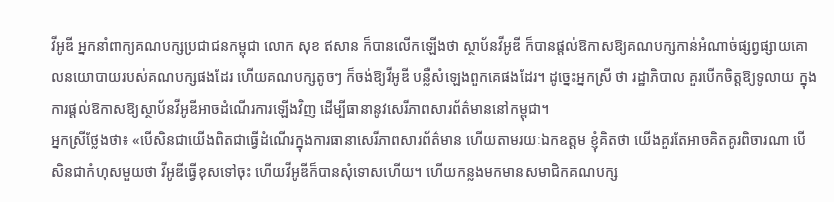វីអូឌី អ្នកនាំពាក្យគណបក្សប្រជាជនកម្ពុជា លោក សុខ ឥសាន ក៏បានលើកឡើងថា ស្ថាប័នវីអូឌី ក៏បានផ្តល់ឱកាសឱ្យគណបក្សកាន់អំណាច់ផ្សព្វផ្សាយគោលនយោបាយរបស់គណបក្សផងដែរ ហើយគណបក្សតូចៗ ក៏ចង់ឱ្យវីអូឌី បន្លឺសំឡេងពួកគេផងដែរ។ ដូច្នេះអ្នកស្រី ថា រដ្ឋាភិបាល គួរបើកចិត្តឱ្យទូលាយ ក្នុងការផ្តល់ឱកាសឱ្យស្ថាប័នវីអូឌីអាចដំណើរការឡើងវិញ ដើម្បីធានានូវសេរីភាពសារព័ត៌មាននៅកម្ពុជា។
អ្នកស្រីថ្លែងថា៖ «បើសិនជាយើងពិតជាធ្វើដំណើរក្នុងការធានាសេរីភាពសារព័ត៌មាន ហើយតាមរយៈឯកឧត្តម ខ្ញុំគិតថា យើងគួរតែអាចគិតគូរពិចារណា បើសិនជាកំហុសមួយថា វីអូឌីធ្វើខុសទៅចុះ ហើយវីអូឌីក៏បានសុំទោសហើយ។ ហើយកន្លងមកមានសមាជិកគណបក្ស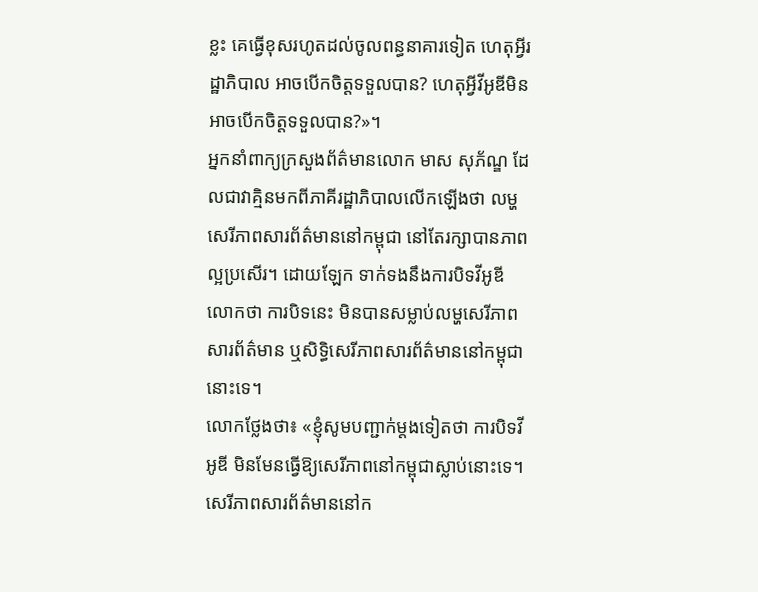ខ្លះ គេធ្វើខុសរហូតដល់ចូលពន្ធនាគារទៀត ហេតុអ្វីរដ្ឋាភិបាល អាចបើកចិត្តទទួលបាន? ហេតុអ្វីវីអូឌីមិនអាចបើកចិត្តទទួលបាន?»។
អ្នកនាំពាក្យក្រសួងព័ត៌មានលោក មាស សុភ័ណ្ឌ ដែលជាវាគ្មិនមកពីភាគីរដ្ឋាភិបាលលើកឡើងថា លម្ហសេរីភាពសារព័ត៌មាននៅកម្ពុជា នៅតែរក្សាបានភាពល្អប្រសើរ។ ដោយឡែក ទាក់ទងនឹងការបិទវីអូឌី លោកថា ការបិទនេះ មិនបានសម្លាប់លម្ហសេរីភាពសារព័ត៌មាន ឬសិទ្ធិសេរីភាពសារព័ត៌មាននៅកម្ពុជានោះទេ។
លោកថ្លែងថា៖ «ខ្ញុំសូមបញ្ជាក់ម្តងទៀតថា ការបិទវីអូឌី មិនមែនធ្វើឱ្យសេរីភាពនៅកម្ពុជាស្លាប់នោះទេ។ សេរីភាពសារព័ត៌មាននៅក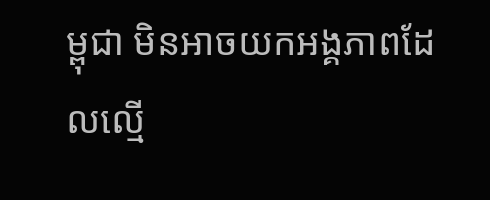ម្ពុជា មិនអាចយកអង្គភាពដែលល្មើ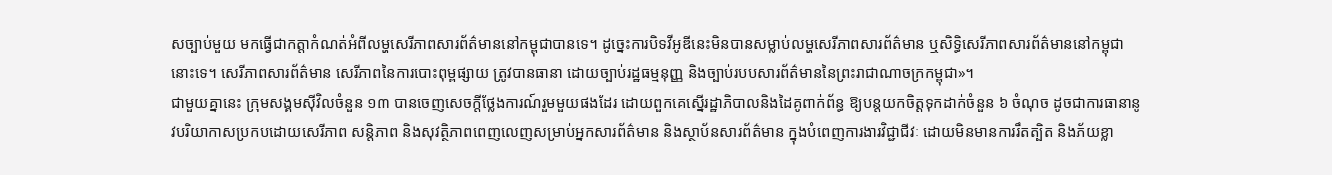សច្បាប់មួយ មកធ្វើជាកត្តាកំណត់អំពីលម្ហសេរីភាពសារព័ត៌មាននៅកម្ពុជាបានទេ។ ដូច្នេះការបិទវីអូឌីនេះមិនបានសម្លាប់លម្ហសេរីភាពសារព័ត៌មាន ឬសិទ្ធិសេរីភាពសារព័ត៌មាននៅកម្ពុជានោះទេ។ សេរីភាពសារព័ត៌មាន សេរីភាពនៃការបោះពុម្ពផ្សាយ ត្រូវបានធានា ដោយច្បាប់រដ្ឋធម្មនុញ្ញ និងច្បាប់របបសារព័ត៌មាននៃព្រះរាជាណាចក្រកម្ពុជា»។
ជាមួយគ្នានេះ ក្រុមសង្គមស៊ីវិលចំនួន ១៣ បានចេញសេចក្តីថ្លែងការណ៍រួមមួយផងដែរ ដោយពួកគេស្នើរដ្ឋាភិបាលនិងដៃគូពាក់ព័ន្ធ ឱ្យបន្តយកចិត្តទុកដាក់ចំនួន ៦ ចំណុច ដូចជាការធានានូវបរិយាកាសប្រកបដោយសេរីភាព សន្តិភាព និងសុវត្ថិភាពពេញលេញសម្រាប់អ្នកសារព័ត៌មាន និងស្ថាប័នសារព័ត៌មាន ក្នុងបំពេញការងារវិជ្ជាជីវៈ ដោយមិនមានការរឹតត្បិត និងភ័យខ្លា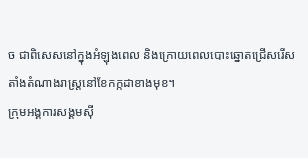ច ជាពិសេសនៅក្នុងអំឡុងពេល និងក្រោយពេលបោះឆ្នោតជ្រើសរើសតាំងតំណាងរាស្ត្រនៅខែកក្កដាខាងមុខ។
ក្រុមអង្គការសង្គមស៊ី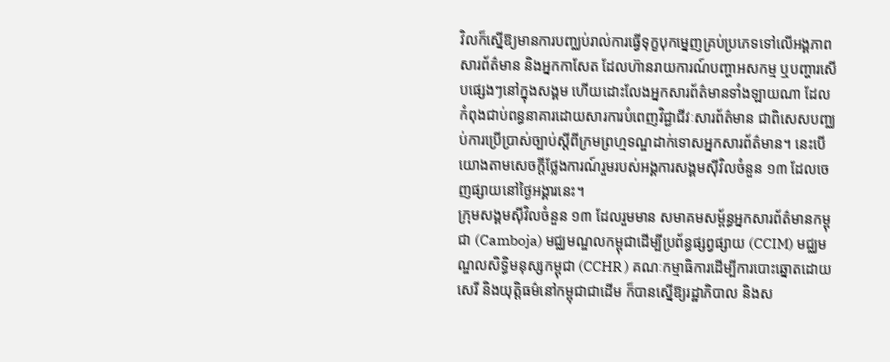វិលក៏ស្នើឱ្យមានការបញ្ឈប់រាល់ការធ្វើទុក្ខបុកម្នេញគ្រប់ប្រភេទទៅលើអង្គភាពសារព័ត៌មាន និងអ្នកកាសែត ដែលហ៊ានរាយការណ៍បញ្ហាអសកម្ម ឬបញ្ហារសើបផ្សេងៗនៅក្នុងសង្គម ហើយដោះលែងអ្នកសារព័ត៌មានទាំងឡាយណា ដែលកំពុងជាប់ពន្ធនាគារដោយសារការបំពេញវិជ្ជាជីវៈសារព័ត៌មាន ជាពិសេសបញ្ឈប់ការប្រើប្រាស់ច្បាប់ស្តីពីក្រមព្រហ្មទណ្ឌដាក់ទោសអ្នកសារព័ត៌មាន។ នេះបើយោងតាមសេចក្តីថ្លែងការណ៍រួមរបស់អង្គការសង្គមស៊ីវិលចំនួន ១៣ ដែលចេញផ្សាយនៅថ្ងៃអង្គារនេះ។
ក្រុមសង្គមស៊ីវិលចំនួន ១៣ ដែលរួមមាន សមាគមសម្ព័ន្ធអ្នកសារព័ត៌មានកម្ពុជា (Camboja) មជ្ឈមណ្ឌលកម្ពុជាដើម្បីប្រព័ន្ធផ្សព្វផ្សាយ (CCIM) មជ្ឈមណ្ឌលសិទ្ធិមនុស្សកម្ពុជា (CCHR ) គណៈកម្មាធិការដើម្បីការបោះឆ្នោតដោយសេរី និងយុត្តិធម៌នៅកម្ពុជាជាដើម ក៏បានស្នើឱ្យរដ្ឋាភិបាល និងស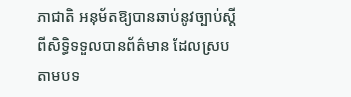ភាជាតិ អនុម័តឱ្យបានឆាប់នូវច្បាប់ស្តីពីសិទ្ធិទទួលបានព័ត៌មាន ដែលស្របតាមបទ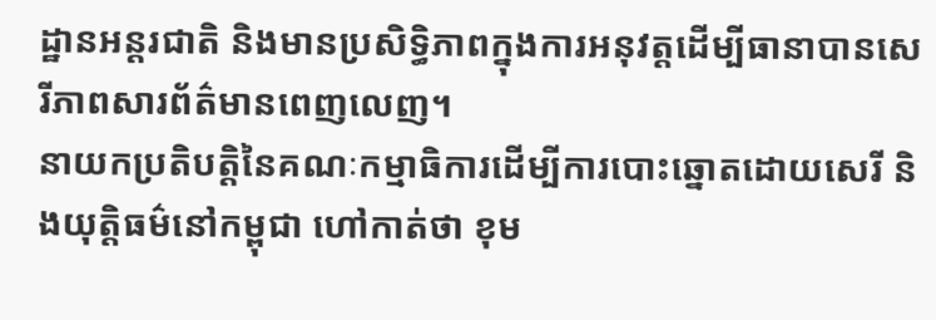ដ្ឋានអន្តរជាតិ និងមានប្រសិទ្ធិភាពក្នុងការអនុវត្តដើម្បីធានាបានសេរីភាពសារព័ត៌មានពេញលេញ។
នាយកប្រតិបត្តិនៃគណៈកម្មាធិការដើម្បីការបោះឆ្នោតដោយសេរី និងយុត្តិធម៌នៅកម្ពុជា ហៅកាត់ថា ខុម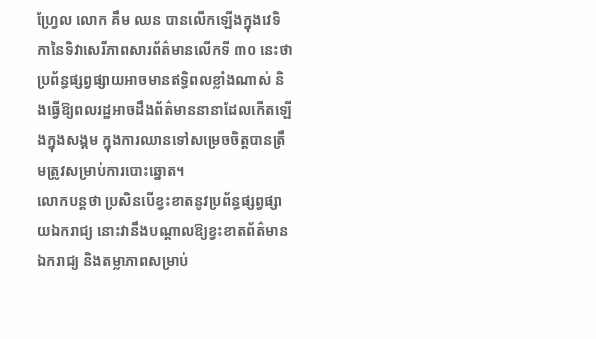ហ្វ្រែល លោក គឹម ឈន បានលើកឡើងក្នុងវេទិកានៃទិវាសេរីភាពសារព័ត៌មានលើកទី ៣០ នេះថា ប្រព័ន្ធផ្សព្វផ្សាយអាចមានឥទ្ធិពលខ្លាំងណាស់ និងធ្វើឱ្យពលរដ្ឋអាចដឹងព័ត៌មាននានាដែលកើតឡើងក្នុងសង្គម ក្នុងការឈានទៅសម្រេចចិត្តបានត្រឹមត្រូវសម្រាប់ការបោះឆ្នោត។
លោកបន្តថា ប្រសិនបើខ្វះខាតនូវប្រព័ន្ធផ្សព្វផ្សាយឯករាជ្យ នោះវានឹងបណ្តាលឱ្យខ្វះខាតព័ត៌មានឯករាជ្យ និងតម្លាភាពសម្រាប់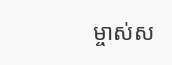ម្ចាស់ស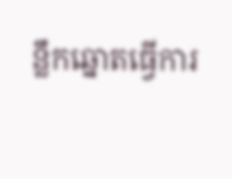ន្លឹកឆ្នោតធ្វើការ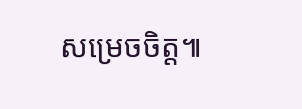សម្រេចចិត្ត៕